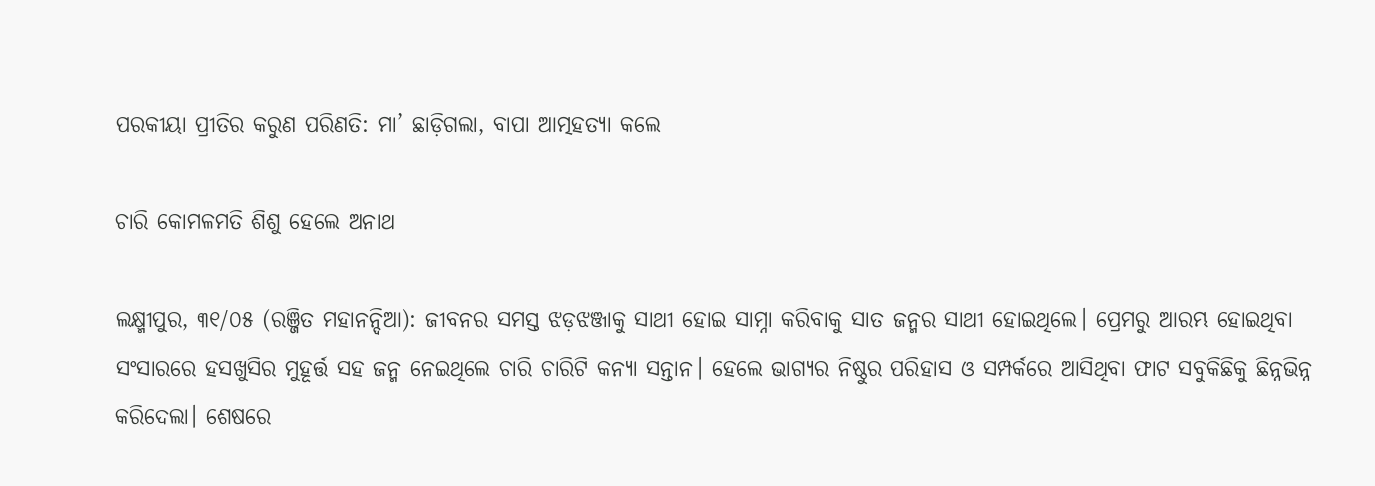ପରକୀୟା ପ୍ରୀତିର କରୁଣ ପରିଣତି: ମା’ ଛାଡ଼ିଗଲା, ବାପା ଆତ୍ମହତ୍ୟା କଲେ

ଚାରି କୋମଳମତି ଶିଶୁ ହେଲେ ଅନାଥ

ଲକ୍ଷ୍ମୀପୁର, ୩୧/୦୫ (ରଞ୍ଜିତ ମହାନନ୍ଦିଆ): ଜୀବନର ସମସ୍ତ ଝଡ଼ଝଞ୍ଜାକୁ ସାଥୀ ହୋଇ ସାମ୍ନା କରିବାକୁ ସାତ ଜନ୍ମର ସାଥୀ ହୋଇଥିଲେ। ପ୍ରେମରୁ ଆରମ୍ଭ ହୋଇଥିବା ସଂସାରରେ ହସଖୁସିର ମୁହୂର୍ତ୍ତ ସହ ଜନ୍ମ ନେଇଥିଲେ ଚାରି ଚାରିଟି କନ୍ୟା ସନ୍ତାନ। ହେଲେ ଭାଗ୍ୟର ନିଷ୍ଠୁର ପରିହାସ ଓ ସମ୍ପର୍କରେ ଆସିଥିବା ଫାଟ ସବୁକିଛିକୁ ଛିନ୍ନଭିନ୍ନ କରିଦେଲା। ଶେଷରେ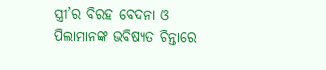ସ୍ତ୍ରୀ’ର ବିରହ ବେଦନା ଓ ପିଲାମାନଙ୍କ ଭବିଷ୍ୟତ ଚିନ୍ତାରେ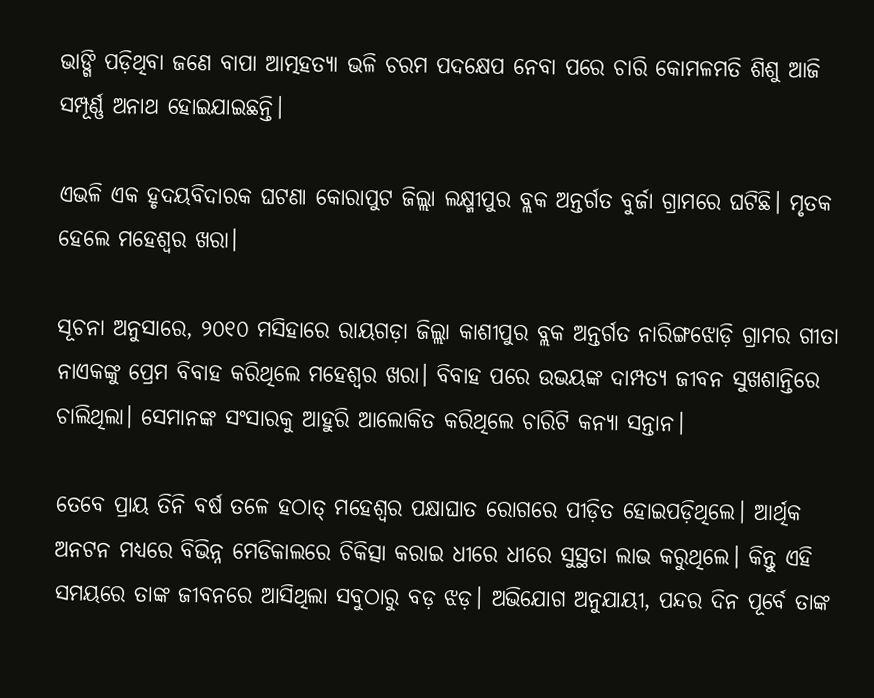ଭାଙ୍ଗି ପଡ଼ିଥିବା ଜଣେ ବାପା ଆତ୍ମହତ୍ୟା ଭଳି ଚରମ ପଦକ୍ଷେପ ନେବା ପରେ ଚାରି କୋମଳମତି ଶିଶୁ ଆଜି ସମ୍ପୂର୍ଣ୍ଣ ଅନାଥ ହୋଇଯାଇଛନ୍ତି।

ଏଭଳି ଏକ ହୃଦୟବିଦାରକ ଘଟଣା କୋରାପୁଟ ଜିଲ୍ଲା ଲକ୍ଷ୍ମୀପୁର ବ୍ଲକ ଅନ୍ତର୍ଗତ ବୁର୍ଜା ଗ୍ରାମରେ ଘଟିଛି। ମୃତକ ହେଲେ ମହେଶ୍ୱର ଖରା।

ସୂଚନା ଅନୁସାରେ, ୨୦୧୦ ମସିହାରେ ରାୟଗଡ଼ା ଜିଲ୍ଲା କାଶୀପୁର ବ୍ଲକ ଅନ୍ତର୍ଗତ ନାରିଙ୍ଗଝୋଡ଼ି ଗ୍ରାମର ଗୀତା ନାଏକଙ୍କୁ ପ୍ରେମ ବିବାହ କରିଥିଲେ ମହେଶ୍ୱର ଖରା। ବିବାହ ପରେ ଉଭୟଙ୍କ ଦାମ୍ପତ୍ୟ ଜୀବନ ସୁଖଶାନ୍ତିରେ ଚାଲିଥିଲା। ସେମାନଙ୍କ ସଂସାରକୁ ଆହୁରି ଆଲୋକିତ କରିଥିଲେ ଚାରିଟି କନ୍ୟା ସନ୍ତାନ।

ତେବେ ପ୍ରାୟ ତିନି ବର୍ଷ ତଳେ ହଠାତ୍ ମହେଶ୍ୱର ପକ୍ଷାଘାତ ରୋଗରେ ପୀଡ଼ିତ ହୋଇପଡ଼ିଥିଲେ। ଆର୍ଥିକ ଅନଟନ ମଧ୍ୟରେ ବିଭିନ୍ନ ମେଡିକାଲରେ ଚିକିତ୍ସା କରାଇ ଧୀରେ ଧୀରେ ସୁସ୍ଥତା ଲାଭ କରୁଥିଲେ। କିନ୍ତୁ ଏହି ସମୟରେ ତାଙ୍କ ଜୀବନରେ ଆସିଥିଲା ସବୁଠାରୁ ବଡ଼ ଝଡ଼। ଅଭିଯୋଗ ଅନୁଯାୟୀ, ପନ୍ଦର ଦିନ ପୂର୍ବେ ତାଙ୍କ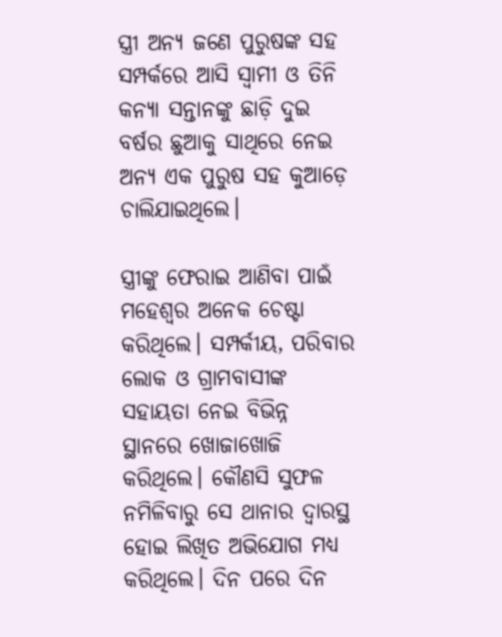ସ୍ତ୍ରୀ ଅନ୍ୟ ଜଣେ ପୁରୁଷଙ୍କ ସହ ସମ୍ପର୍କରେ ଆସି ସ୍ୱାମୀ ଓ ତିନି କନ୍ୟା ସନ୍ତାନଙ୍କୁ ଛାଡ଼ି ଦୁଇ ବର୍ଷର ଛୁଆକୁ ସାଥିରେ ନେଇ ଅନ୍ୟ ଏକ ପୁରୁଷ ସହ କୁଆଡ଼େ ଚାଲିଯାଇଥିଲେ।

ସ୍ତ୍ରୀଙ୍କୁ ଫେରାଇ ଆଣିବା ପାଇଁ ମହେଶ୍ୱର ଅନେକ ଚେଷ୍ଟା କରିଥିଲେ। ସମ୍ପର୍କୀୟ, ପରିବାର ଲୋକ ଓ ଗ୍ରାମବାସୀଙ୍କ ସହାୟତା ନେଇ ବିଭିନ୍ନ ସ୍ଥାନରେ ଖୋଜାଖୋଜି କରିଥିଲେ। କୌଣସି ସୁଫଳ ନମିଳିବାରୁ ସେ ଥାନାର ଦ୍ୱାରସ୍ଥ ହୋଇ ଲିଖିତ ଅଭିଯୋଗ ମଧ୍ୟ କରିଥିଲେ। ଦିନ ପରେ ଦିନ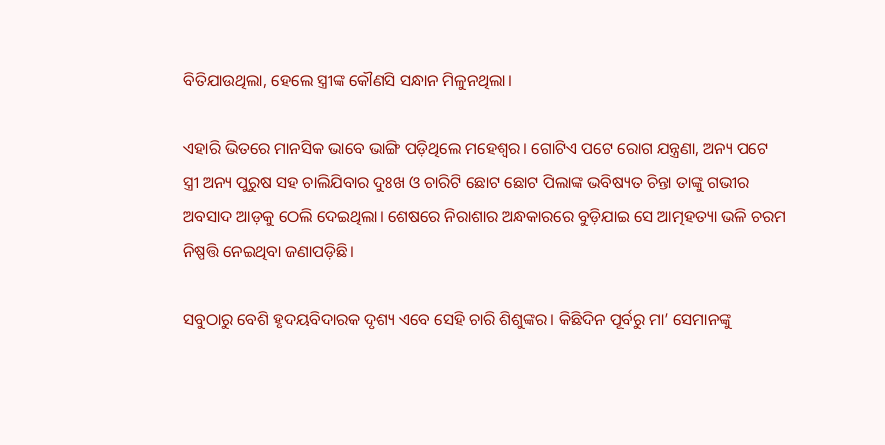ବିତିଯାଉଥିଲା, ହେଲେ ସ୍ତ୍ରୀଙ୍କ କୌଣସି ସନ୍ଧାନ ମିଳୁନଥିଲା।

ଏହାରି ଭିତରେ ମାନସିକ ଭାବେ ଭାଙ୍ଗି ପଡ଼ିଥିଲେ ମହେଶ୍ୱର। ଗୋଟିଏ ପଟେ ରୋଗ ଯନ୍ତ୍ରଣା, ଅନ୍ୟ ପଟେ ସ୍ତ୍ରୀ ଅନ୍ୟ ପୁରୁଷ ସହ ଚାଲିଯିବାର ଦୁଃଖ ଓ ଚାରିଟି ଛୋଟ ଛୋଟ ପିଲାଙ୍କ ଭବିଷ୍ୟତ ଚିନ୍ତା ତାଙ୍କୁ ଗଭୀର ଅବସାଦ ଆଡ଼କୁ ଠେଲି ଦେଇଥିଲା। ଶେଷରେ ନିରାଶାର ଅନ୍ଧକାରରେ ବୁଡ଼ିଯାଇ ସେ ଆତ୍ମହତ୍ୟା ଭଳି ଚରମ ନିଷ୍ପତ୍ତି ନେଇଥିବା ଜଣାପଡ଼ିଛି।

ସବୁଠାରୁ ବେଶି ହୃଦୟବିଦାରକ ଦୃଶ୍ୟ ଏବେ ସେହି ଚାରି ଶିଶୁଙ୍କର। କିଛିଦିନ ପୂର୍ବରୁ ମା’ ସେମାନଙ୍କୁ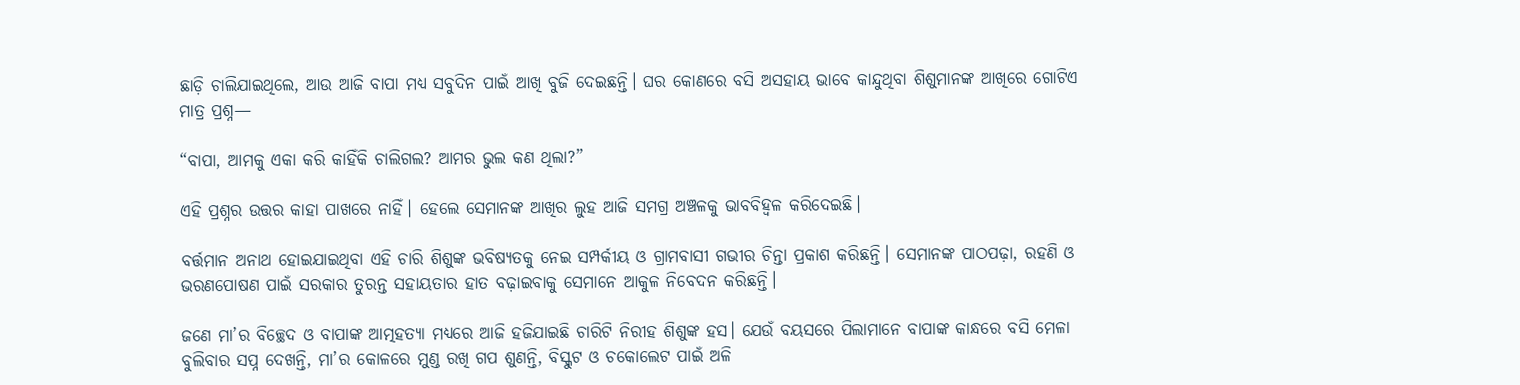ଛାଡ଼ି ଚାଲିଯାଇଥିଲେ, ଆଉ ଆଜି ବାପା ମଧ୍ୟ ସବୁଦିନ ପାଇଁ ଆଖି ବୁଜି ଦେଇଛନ୍ତି। ଘର କୋଣରେ ବସି ଅସହାୟ ଭାବେ କାନ୍ଦୁଥିବା ଶିଶୁମାନଙ୍କ ଆଖିରେ ଗୋଟିଏ ମାତ୍ର ପ୍ରଶ୍ନ—

“ବାପା, ଆମକୁ ଏକା କରି କାହିଁକି ଚାଲିଗଲ? ଆମର ଭୁଲ କଣ ଥିଲା?”

ଏହି ପ୍ରଶ୍ନର ଉତ୍ତର କାହା ପାଖରେ ନାହିଁ। ହେଲେ ସେମାନଙ୍କ ଆଖିର ଲୁହ ଆଜି ସମଗ୍ର ଅଞ୍ଚଳକୁ ଭାବବିହ୍ୱଳ କରିଦେଇଛି।

ବର୍ତ୍ତମାନ ଅନାଥ ହୋଇଯାଇଥିବା ଏହି ଚାରି ଶିଶୁଙ୍କ ଭବିଷ୍ୟତକୁ ନେଇ ସମ୍ପର୍କୀୟ ଓ ଗ୍ରାମବାସୀ ଗଭୀର ଚିନ୍ତା ପ୍ରକାଶ କରିଛନ୍ତି। ସେମାନଙ୍କ ପାଠପଢ଼ା, ରହଣି ଓ ଭରଣପୋଷଣ ପାଇଁ ସରକାର ତୁରନ୍ତ ସହାୟତାର ହାତ ବଢ଼ାଇବାକୁ ସେମାନେ ଆକୁଳ ନିବେଦନ କରିଛନ୍ତି।

ଜଣେ ମା’ର ବିଚ୍ଛେଦ ଓ ବାପାଙ୍କ ଆତ୍ମହତ୍ୟା ମଧ୍ୟରେ ଆଜି ହଜିଯାଇଛି ଚାରିଟି ନିରୀହ ଶିଶୁଙ୍କ ହସ। ଯେଉଁ ବୟସରେ ପିଲାମାନେ ବାପାଙ୍କ କାନ୍ଧରେ ବସି ମେଳା ବୁଲିବାର ସପ୍ନ ଦେଖନ୍ତି, ମା’ର କୋଳରେ ମୁଣ୍ଡ ରଖି ଗପ ଶୁଣନ୍ତି, ବିସ୍କୁଟ ଓ ଚକୋଲେଟ ପାଇଁ ଅଳି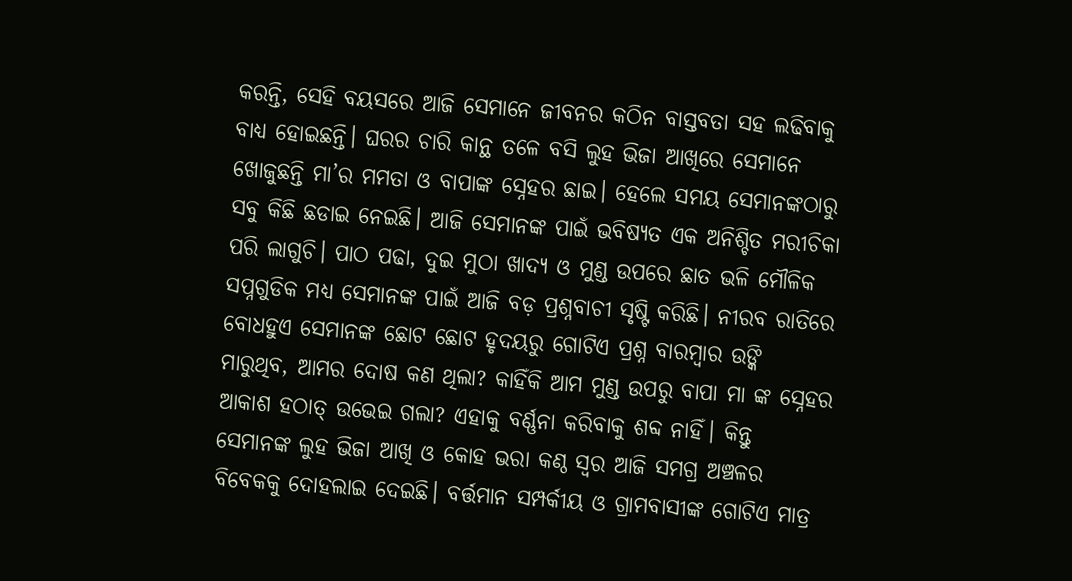କରନ୍ତି, ସେହି ବୟସରେ ଆଜି ସେମାନେ ଜୀବନର କଠିନ ବାସ୍ତବତା ସହ ଲଢିବାକୁ ବାଧ୍ୟ ହୋଇଛନ୍ତି। ଘରର ଚାରି କାନ୍ଥ ତଳେ ବସି ଲୁହ ଭିଜା ଆଖିରେ ସେମାନେ ଖୋଜୁଛନ୍ତି ମା’ର ମମତା ଓ ବାପାଙ୍କ ସ୍ନେହର ଛାଇ। ହେଲେ ସମୟ ସେମାନଙ୍କଠାରୁ ସବୁ କିଛି ଛଡାଇ ନେଇଛି। ଆଜି ସେମାନଙ୍କ ପାଇଁ ଭବିଷ୍ୟତ ଏକ ଅନିଶ୍ଚିତ ମରୀଚିକା ପରି ଲାଗୁଚି। ପାଠ ପଢା, ଦୁଇ ମୁଠା ଖାଦ୍ୟ ଓ ମୁଣ୍ଡ ଉପରେ ଛାତ ଭଳି ମୌଳିକ ସପ୍ନଗୁଡିକ ମଧ୍ୟ ସେମାନଙ୍କ ପାଇଁ ଆଜି ବଡ଼ ପ୍ରଶ୍ନବାଚୀ ସୃଷ୍ଟି କରିଛି। ନୀରବ ରାତିରେ ବୋଧହୁଏ ସେମାନଙ୍କ ଛୋଟ ଛୋଟ ହୃଦୟରୁ ଗୋଟିଏ ପ୍ରଶ୍ନ ବାରମ୍ବାର ଉଙ୍କି ମାରୁଥିବ, ଆମର ଦୋଷ କଣ ଥିଲା? କାହିଁକି ଆମ ମୁଣ୍ଡ ଉପରୁ ବାପା ମା ଙ୍କ ସ୍ନେହର ଆକାଶ ହଠାତ୍ ଉଭେଇ ଗଲା? ଏହାକୁ ବର୍ଣ୍ଣନା କରିବାକୁ ଶବ୍ଦ ନାହିଁ। କିନ୍ତୁ ସେମାନଙ୍କ ଲୁହ ଭିଜା ଆଖି ଓ କୋହ ଭରା କଣ୍ଠ ସ୍ୱର ଆଜି ସମଗ୍ର ଅଞ୍ଚଳର ବିବେକକୁ ଦୋହଲାଇ ଦେଇଛି। ବର୍ତ୍ତମାନ ସମ୍ପର୍କୀୟ ଓ ଗ୍ରାମବାସୀଙ୍କ ଗୋଟିଏ ମାତ୍ର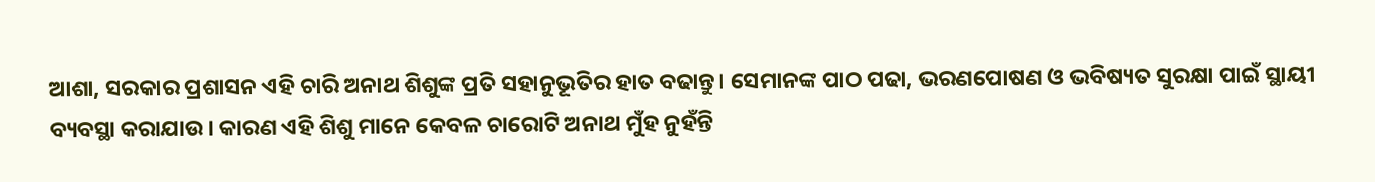ଆଶା, ସରକାର ପ୍ରଶାସନ ଏହି ଚାରି ଅନାଥ ଶିଶୁଙ୍କ ପ୍ରତି ସହାନୁଭୂତିର ହାତ ବଢାନ୍ତୁ। ସେମାନଙ୍କ ପାଠ ପଢା, ଭରଣପୋଷଣ ଓ ଭବିଷ୍ୟତ ସୁରକ୍ଷା ପାଇଁ ସ୍ଥାୟୀ ବ୍ୟବସ୍ଥା କରାଯାଉ। କାରଣ ଏହି ଶିଶୁ ମାନେ କେବଳ ଚାରୋଟି ଅନାଥ ମୁଁହ ନୁହଁନ୍ତି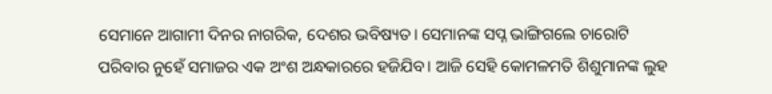ସେମାନେ ଆଗାମୀ ଦିନର ନାଗରିକ, ଦେଶର ଭବିଷ୍ୟତ। ସେମାନଙ୍କ ସପ୍ନ ଭାଙ୍ଗିଗଲେ ଚାରୋଟି ପରିବାର ନୁହେଁ ସମାଜର ଏକ ଅଂଶ ଅନ୍ଧକାରରେ ହଜିଯିବ। ଆଜି ସେହି କୋମଳମତି ଶିଶୁମାନଙ୍କ ଲୁହ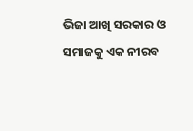ଭିଜା ଆଖି ସରକାର ଓ ସମାଜକୁ ଏକ ନୀରବ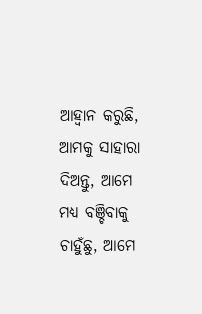ଆହ୍ବାନ କରୁଛି, ଆମକୁ ସାହାରା ଦିଅନ୍ତୁ, ଆମେ ମଧ୍ୟ ବଞ୍ଚିବାକୁ ଚାହୁଁଛୁ, ଆମେ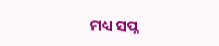ମଧ୍ୟ ସପ୍ନ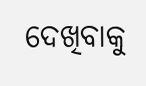ଦେଖିବାକୁ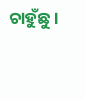ଚାହୁଁଛୁ।